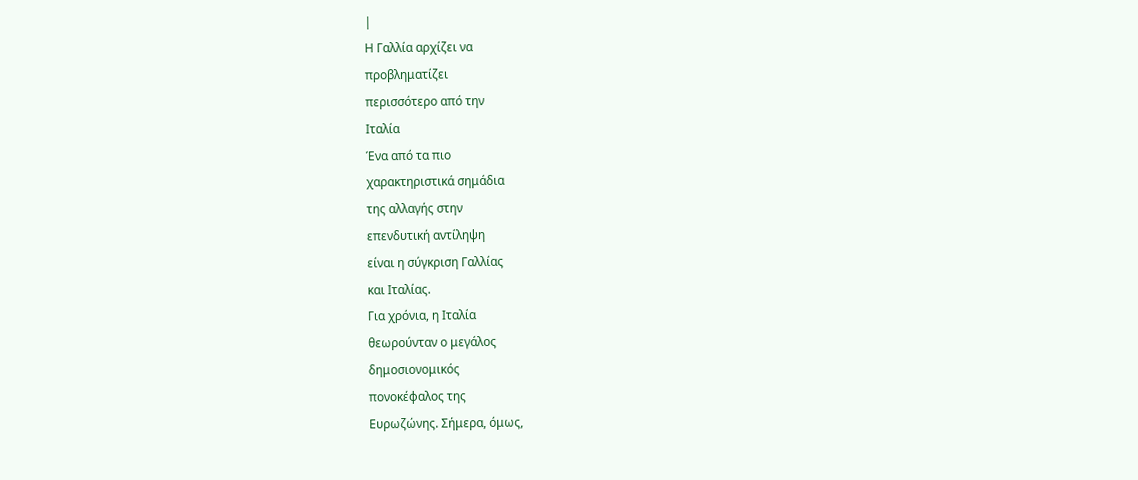|
Η Γαλλία αρχίζει να
προβληματίζει
περισσότερο από την
Ιταλία
Ένα από τα πιο
χαρακτηριστικά σημάδια
της αλλαγής στην
επενδυτική αντίληψη
είναι η σύγκριση Γαλλίας
και Ιταλίας.
Για χρόνια, η Ιταλία
θεωρούνταν ο μεγάλος
δημοσιονομικός
πονοκέφαλος της
Ευρωζώνης. Σήμερα, όμως,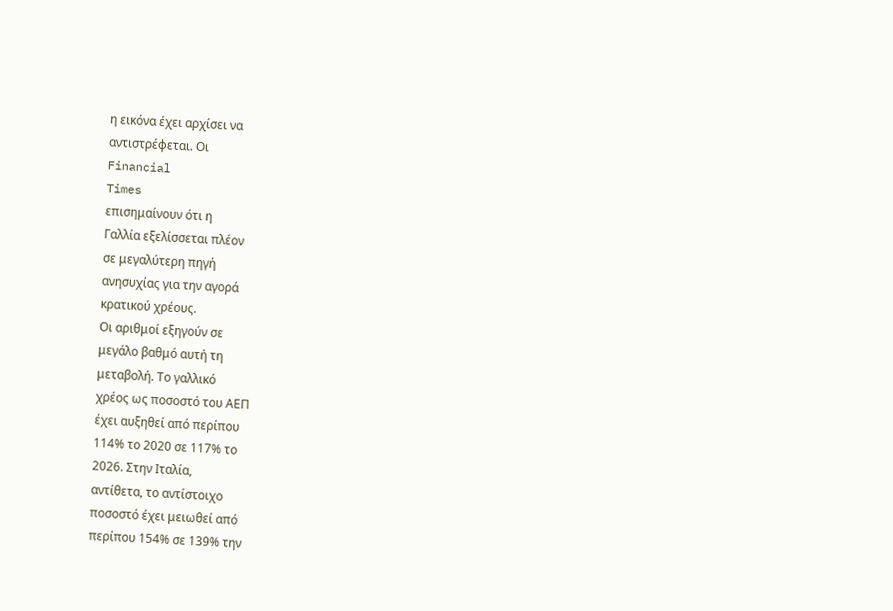η εικόνα έχει αρχίσει να
αντιστρέφεται. Οι
Financial
Times
επισημαίνουν ότι η
Γαλλία εξελίσσεται πλέον
σε μεγαλύτερη πηγή
ανησυχίας για την αγορά
κρατικού χρέους.
Οι αριθμοί εξηγούν σε
μεγάλο βαθμό αυτή τη
μεταβολή. Το γαλλικό
χρέος ως ποσοστό του ΑΕΠ
έχει αυξηθεί από περίπου
114% το 2020 σε 117% το
2026. Στην Ιταλία,
αντίθετα, το αντίστοιχο
ποσοστό έχει μειωθεί από
περίπου 154% σε 139% την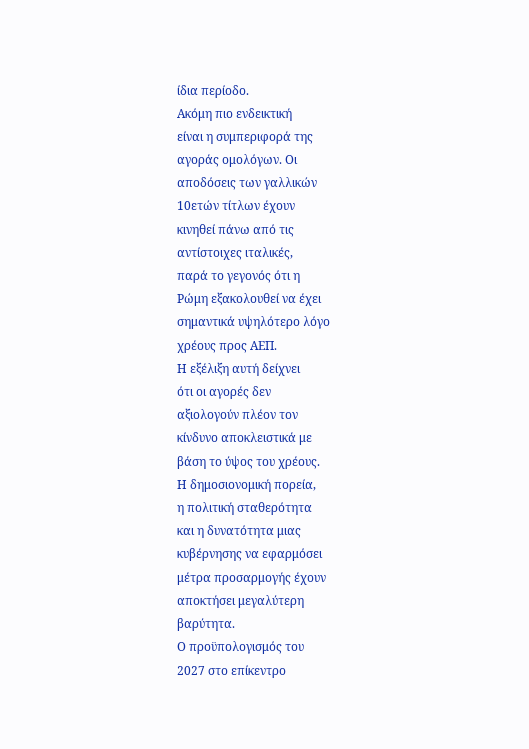ίδια περίοδο.
Ακόμη πιο ενδεικτική
είναι η συμπεριφορά της
αγοράς ομολόγων. Οι
αποδόσεις των γαλλικών
10ετών τίτλων έχουν
κινηθεί πάνω από τις
αντίστοιχες ιταλικές,
παρά το γεγονός ότι η
Ρώμη εξακολουθεί να έχει
σημαντικά υψηλότερο λόγο
χρέους προς ΑΕΠ.
Η εξέλιξη αυτή δείχνει
ότι οι αγορές δεν
αξιολογούν πλέον τον
κίνδυνο αποκλειστικά με
βάση το ύψος του χρέους.
Η δημοσιονομική πορεία,
η πολιτική σταθερότητα
και η δυνατότητα μιας
κυβέρνησης να εφαρμόσει
μέτρα προσαρμογής έχουν
αποκτήσει μεγαλύτερη
βαρύτητα.
Ο προϋπολογισμός του
2027 στο επίκεντρο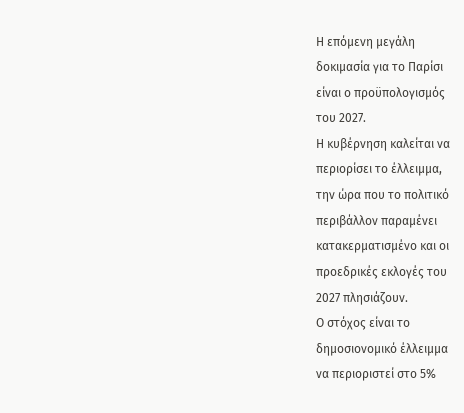Η επόμενη μεγάλη
δοκιμασία για το Παρίσι
είναι ο προϋπολογισμός
του 2027.
Η κυβέρνηση καλείται να
περιορίσει το έλλειμμα,
την ώρα που το πολιτικό
περιβάλλον παραμένει
κατακερματισμένο και οι
προεδρικές εκλογές του
2027 πλησιάζουν.
Ο στόχος είναι το
δημοσιονομικό έλλειμμα
να περιοριστεί στο 5%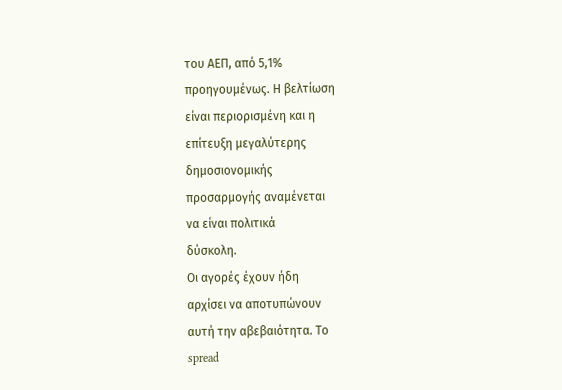του ΑΕΠ, από 5,1%
προηγουμένως. Η βελτίωση
είναι περιορισμένη και η
επίτευξη μεγαλύτερης
δημοσιονομικής
προσαρμογής αναμένεται
να είναι πολιτικά
δύσκολη.
Οι αγορές έχουν ήδη
αρχίσει να αποτυπώνουν
αυτή την αβεβαιότητα. Το
spread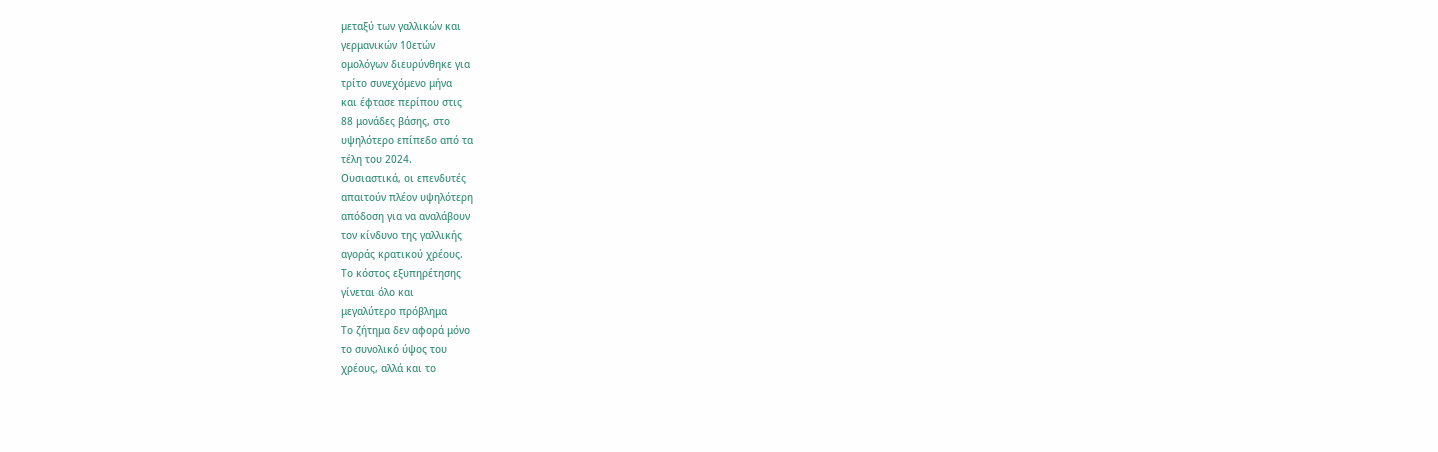μεταξύ των γαλλικών και
γερμανικών 10ετών
ομολόγων διευρύνθηκε για
τρίτο συνεχόμενο μήνα
και έφτασε περίπου στις
88 μονάδες βάσης, στο
υψηλότερο επίπεδο από τα
τέλη του 2024.
Ουσιαστικά, οι επενδυτές
απαιτούν πλέον υψηλότερη
απόδοση για να αναλάβουν
τον κίνδυνο της γαλλικής
αγοράς κρατικού χρέους.
Το κόστος εξυπηρέτησης
γίνεται όλο και
μεγαλύτερο πρόβλημα
Το ζήτημα δεν αφορά μόνο
το συνολικό ύψος του
χρέους, αλλά και το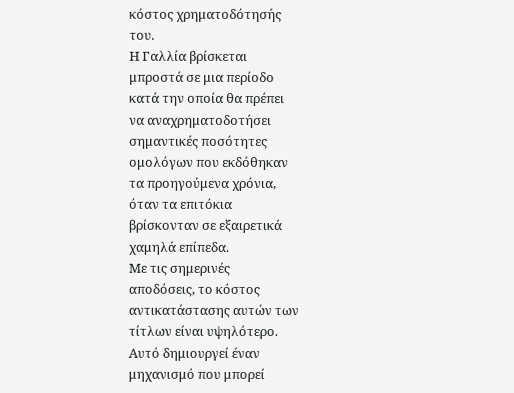κόστος χρηματοδότησής
του.
Η Γαλλία βρίσκεται
μπροστά σε μια περίοδο
κατά την οποία θα πρέπει
να αναχρηματοδοτήσει
σημαντικές ποσότητες
ομολόγων που εκδόθηκαν
τα προηγούμενα χρόνια,
όταν τα επιτόκια
βρίσκονταν σε εξαιρετικά
χαμηλά επίπεδα.
Με τις σημερινές
αποδόσεις, το κόστος
αντικατάστασης αυτών των
τίτλων είναι υψηλότερο.
Αυτό δημιουργεί έναν
μηχανισμό που μπορεί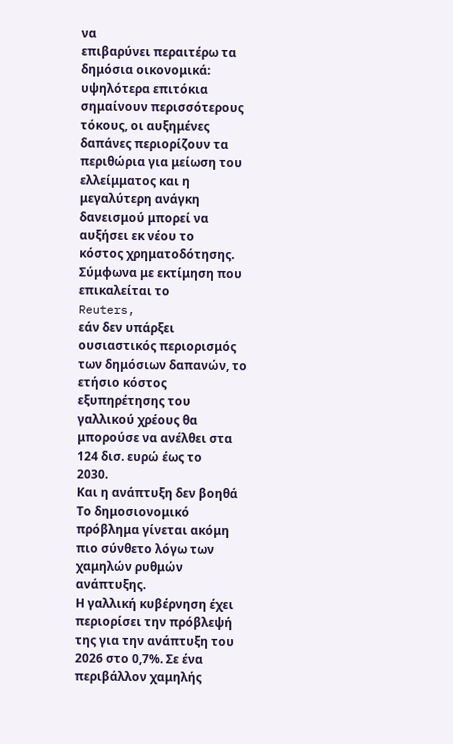να
επιβαρύνει περαιτέρω τα
δημόσια οικονομικά:
υψηλότερα επιτόκια
σημαίνουν περισσότερους
τόκους, οι αυξημένες
δαπάνες περιορίζουν τα
περιθώρια για μείωση του
ελλείμματος και η
μεγαλύτερη ανάγκη
δανεισμού μπορεί να
αυξήσει εκ νέου το
κόστος χρηματοδότησης.
Σύμφωνα με εκτίμηση που
επικαλείται το
Reuters,
εάν δεν υπάρξει
ουσιαστικός περιορισμός
των δημόσιων δαπανών, το
ετήσιο κόστος
εξυπηρέτησης του
γαλλικού χρέους θα
μπορούσε να ανέλθει στα
124 δισ. ευρώ έως το
2030.
Και η ανάπτυξη δεν βοηθά
Το δημοσιονομικό
πρόβλημα γίνεται ακόμη
πιο σύνθετο λόγω των
χαμηλών ρυθμών
ανάπτυξης.
Η γαλλική κυβέρνηση έχει
περιορίσει την πρόβλεψή
της για την ανάπτυξη του
2026 στο 0,7%. Σε ένα
περιβάλλον χαμηλής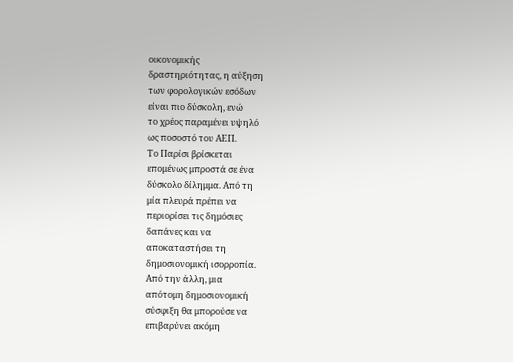οικονομικής
δραστηριότητας, η αύξηση
των φορολογικών εσόδων
είναι πιο δύσκολη, ενώ
το χρέος παραμένει υψηλό
ως ποσοστό του ΑΕΠ.
Το Παρίσι βρίσκεται
επομένως μπροστά σε ένα
δύσκολο δίλημμα. Από τη
μία πλευρά πρέπει να
περιορίσει τις δημόσιες
δαπάνες και να
αποκαταστήσει τη
δημοσιονομική ισορροπία.
Από την άλλη, μια
απότομη δημοσιονομική
σύσφιξη θα μπορούσε να
επιβαρύνει ακόμη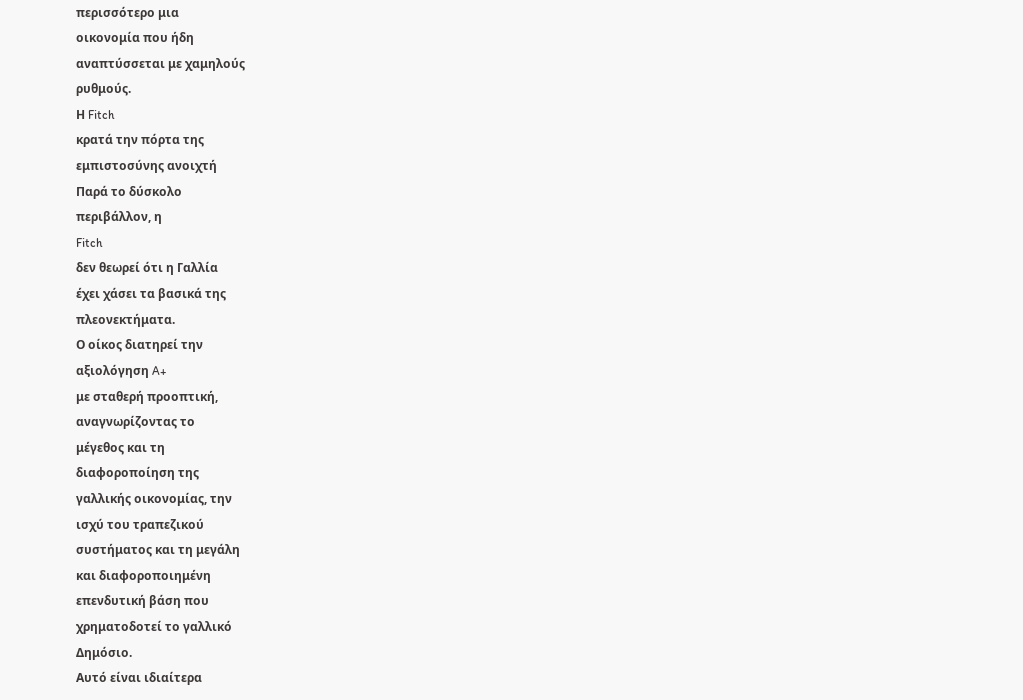περισσότερο μια
οικονομία που ήδη
αναπτύσσεται με χαμηλούς
ρυθμούς.
Η Fitch
κρατά την πόρτα της
εμπιστοσύνης ανοιχτή
Παρά το δύσκολο
περιβάλλον, η
Fitch
δεν θεωρεί ότι η Γαλλία
έχει χάσει τα βασικά της
πλεονεκτήματα.
Ο οίκος διατηρεί την
αξιολόγηση A+
με σταθερή προοπτική,
αναγνωρίζοντας το
μέγεθος και τη
διαφοροποίηση της
γαλλικής οικονομίας, την
ισχύ του τραπεζικού
συστήματος και τη μεγάλη
και διαφοροποιημένη
επενδυτική βάση που
χρηματοδοτεί το γαλλικό
Δημόσιο.
Αυτό είναι ιδιαίτερα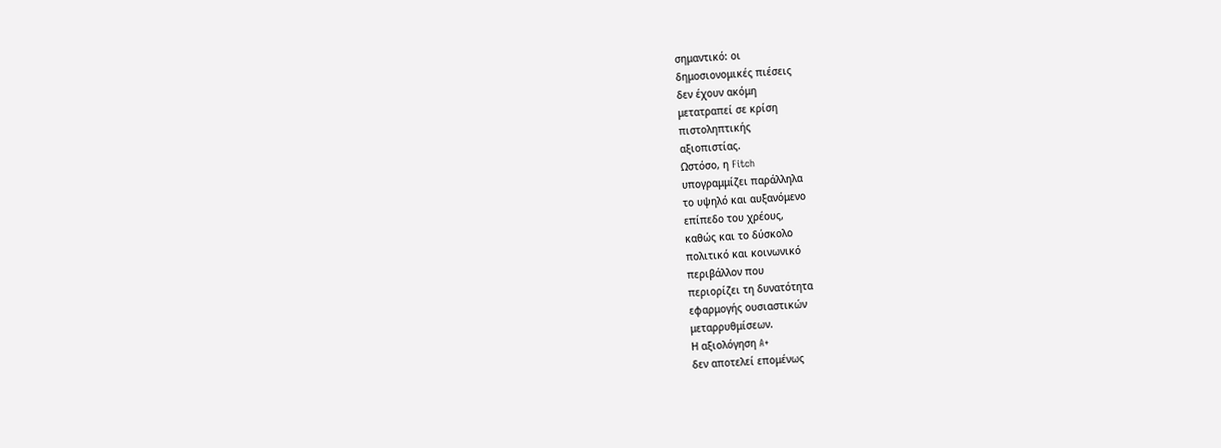σημαντικό: οι
δημοσιονομικές πιέσεις
δεν έχουν ακόμη
μετατραπεί σε κρίση
πιστοληπτικής
αξιοπιστίας.
Ωστόσο, η Fitch
υπογραμμίζει παράλληλα
το υψηλό και αυξανόμενο
επίπεδο του χρέους,
καθώς και το δύσκολο
πολιτικό και κοινωνικό
περιβάλλον που
περιορίζει τη δυνατότητα
εφαρμογής ουσιαστικών
μεταρρυθμίσεων.
Η αξιολόγηση A+
δεν αποτελεί επομένως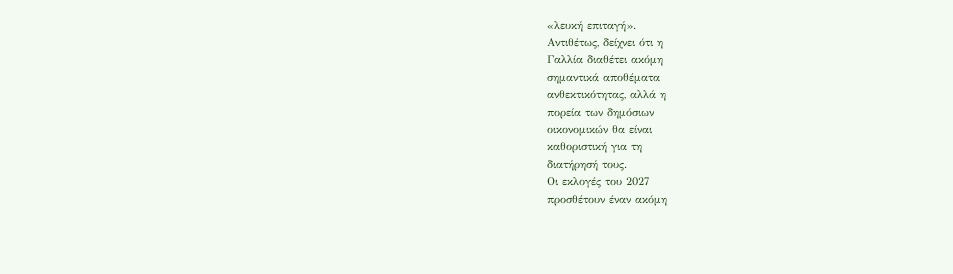«λευκή επιταγή».
Αντιθέτως, δείχνει ότι η
Γαλλία διαθέτει ακόμη
σημαντικά αποθέματα
ανθεκτικότητας, αλλά η
πορεία των δημόσιων
οικονομικών θα είναι
καθοριστική για τη
διατήρησή τους.
Οι εκλογές του 2027
προσθέτουν έναν ακόμη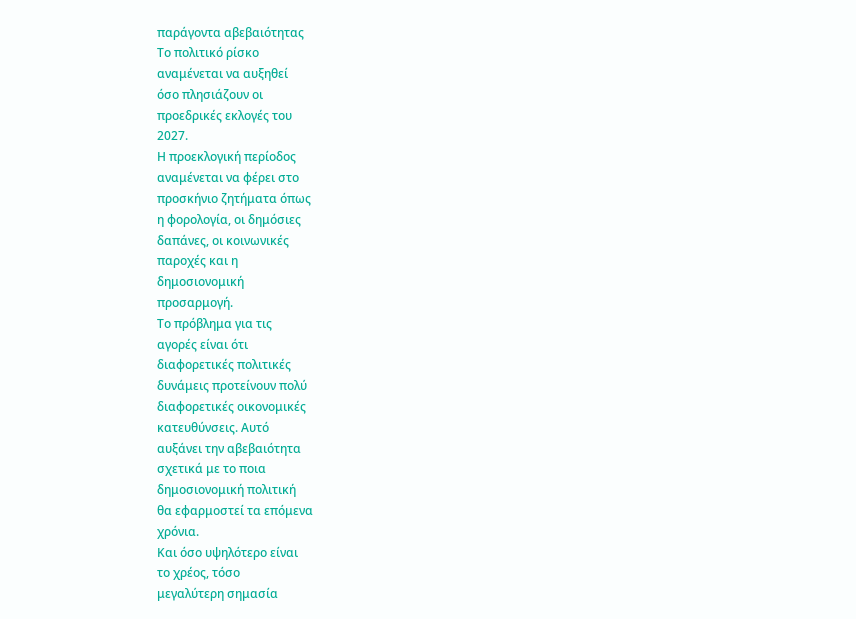παράγοντα αβεβαιότητας
Το πολιτικό ρίσκο
αναμένεται να αυξηθεί
όσο πλησιάζουν οι
προεδρικές εκλογές του
2027.
Η προεκλογική περίοδος
αναμένεται να φέρει στο
προσκήνιο ζητήματα όπως
η φορολογία, οι δημόσιες
δαπάνες, οι κοινωνικές
παροχές και η
δημοσιονομική
προσαρμογή.
Το πρόβλημα για τις
αγορές είναι ότι
διαφορετικές πολιτικές
δυνάμεις προτείνουν πολύ
διαφορετικές οικονομικές
κατευθύνσεις. Αυτό
αυξάνει την αβεβαιότητα
σχετικά με το ποια
δημοσιονομική πολιτική
θα εφαρμοστεί τα επόμενα
χρόνια.
Και όσο υψηλότερο είναι
το χρέος, τόσο
μεγαλύτερη σημασία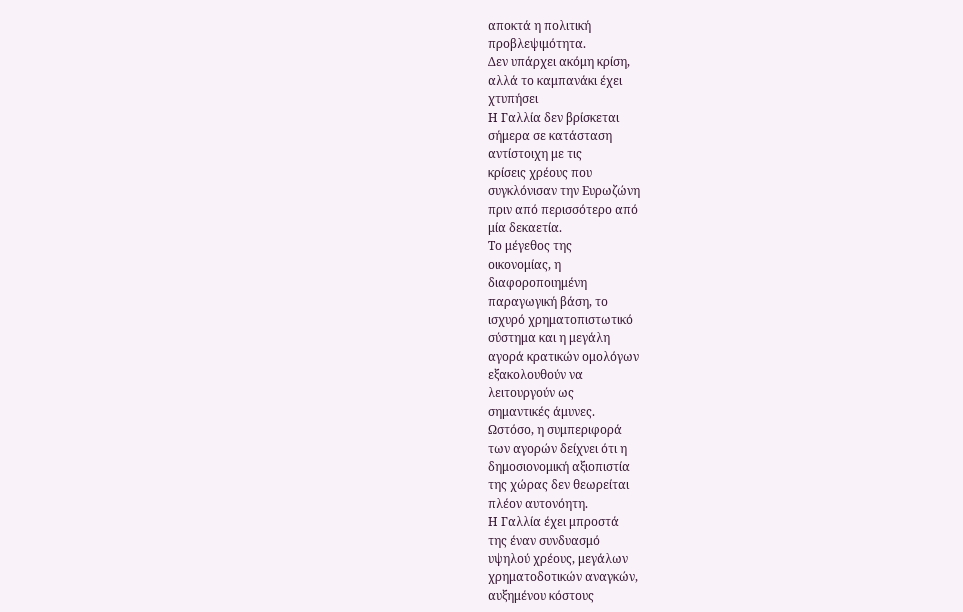αποκτά η πολιτική
προβλεψιμότητα.
Δεν υπάρχει ακόμη κρίση,
αλλά το καμπανάκι έχει
χτυπήσει
Η Γαλλία δεν βρίσκεται
σήμερα σε κατάσταση
αντίστοιχη με τις
κρίσεις χρέους που
συγκλόνισαν την Ευρωζώνη
πριν από περισσότερο από
μία δεκαετία.
Το μέγεθος της
οικονομίας, η
διαφοροποιημένη
παραγωγική βάση, το
ισχυρό χρηματοπιστωτικό
σύστημα και η μεγάλη
αγορά κρατικών ομολόγων
εξακολουθούν να
λειτουργούν ως
σημαντικές άμυνες.
Ωστόσο, η συμπεριφορά
των αγορών δείχνει ότι η
δημοσιονομική αξιοπιστία
της χώρας δεν θεωρείται
πλέον αυτονόητη.
Η Γαλλία έχει μπροστά
της έναν συνδυασμό
υψηλού χρέους, μεγάλων
χρηματοδοτικών αναγκών,
αυξημένου κόστους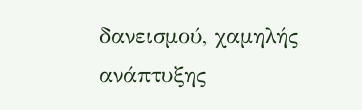δανεισμού, χαμηλής
ανάπτυξης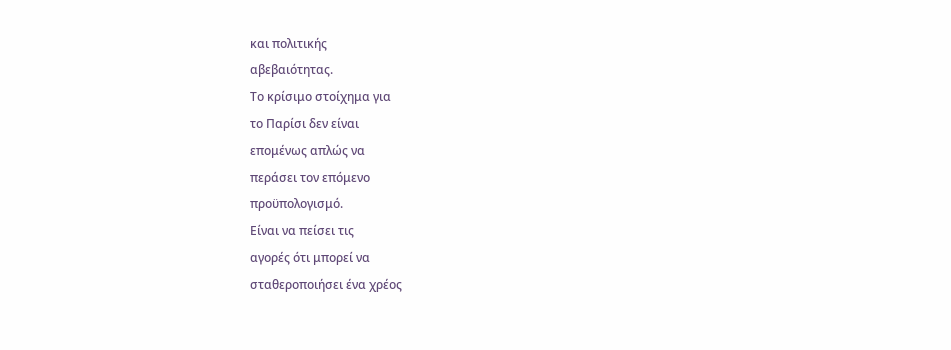και πολιτικής
αβεβαιότητας.
Το κρίσιμο στοίχημα για
το Παρίσι δεν είναι
επομένως απλώς να
περάσει τον επόμενο
προϋπολογισμό.
Είναι να πείσει τις
αγορές ότι μπορεί να
σταθεροποιήσει ένα χρέος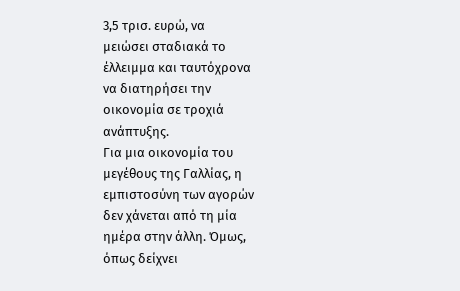3,5 τρισ. ευρώ, να
μειώσει σταδιακά το
έλλειμμα και ταυτόχρονα
να διατηρήσει την
οικονομία σε τροχιά
ανάπτυξης.
Για μια οικονομία του
μεγέθους της Γαλλίας, η
εμπιστοσύνη των αγορών
δεν χάνεται από τη μία
ημέρα στην άλλη. Όμως,
όπως δείχνει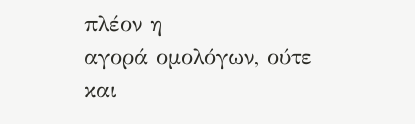πλέον η
αγορά ομολόγων, ούτε και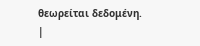θεωρείται δεδομένη.
|